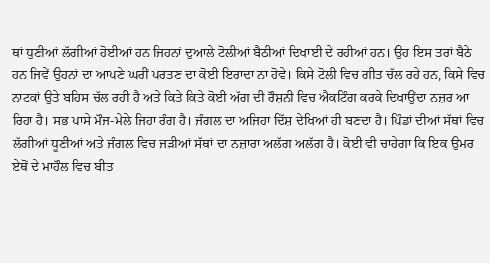ਥਾਂ ਧੁਣੀਆਂ ਲੱਗੀਆਂ ਹੋਈਆਂ ਹਨ ਜਿਹਨਾਂ ਦੁਆਲੇ ਟੋਲੀਆਂ ਬੈਠੀਆਂ ਦਿਖਾਈ ਦੇ ਰਹੀਆਂ ਹਨ। ਉਹ ਇਸ ਤਰਾਂ ਬੈਠੇ ਹਨ ਜਿਵੇਂ ਉਹਨਾਂ ਦਾ ਆਪਣੇ ਘਰੀਂ ਪਰਤਣ ਦਾ ਕੋਈ ਇਰਾਦਾ ਨਾ ਹੋਵੇ। ਕਿਸੇ ਟੋਲੀ ਵਿਚ ਗੀਤ ਚੱਲ ਰਹੇ ਹਨ, ਕਿਸੇ ਵਿਚ ਨਾਟਕਾਂ ਉਤੇ ਬਹਿਸ ਚੱਲ ਰਹੀ ਹੈ ਅਤੇ ਕਿਤੇ ਕਿਤੇ ਕੋਈ ਅੱਗ ਦੀ ਰੌਸ਼ਨੀ ਵਿਚ ਐਕਟਿੰਗ ਕਰਕੇ ਦਿਖਾਉਂਦਾ ਨਜ਼ਰ ਆ ਰਿਹਾ ਹੈ। ਸਭ ਪਾਸੇ ਮੌਜ-ਮੇਲੇ ਜਿਹਾ ਰੰਗ ਹੈ। ਜੰਗਲ ਦਾ ਅਜਿਹਾ ਦਿੱਸ਼ ਦੇਖਿਆਂ ਹੀ ਬਣਦਾ ਹੈ। ਪਿੰਡਾਂ ਦੀਆਂ ਸੱਥਾਂ ਵਿਚ ਲੱਗੀਆਂ ਧੂਣੀਆਂ ਅਤੇ ਜੰਗਲ ਵਿਚ ਜੜੀਆਂ ਸੱਥਾਂ ਦਾ ਨਜ਼ਾਰਾ ਅਲੱਗ ਅਲੱਗ ਹੈ। ਕੋਈ ਵੀ ਚਾਹੇਗਾ ਕਿ ਇਕ ਉਮਰ ਏਥੋਂ ਦੇ ਮਾਹੌਲ ਵਿਚ ਬੀਤ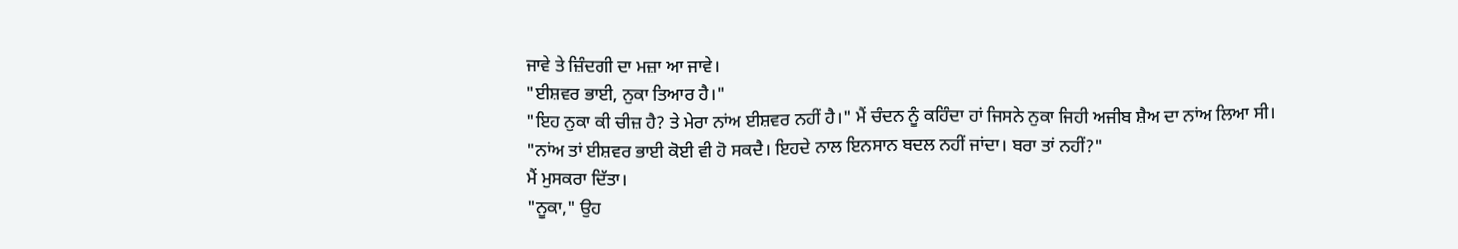ਜਾਵੇ ਤੇ ਜ਼ਿੰਦਗੀ ਦਾ ਮਜ਼ਾ ਆ ਜਾਵੇ।
"ਈਸ਼ਵਰ ਭਾਈ, ਨੁਕਾ ਤਿਆਰ ਹੈ।"
"ਇਹ ਨੁਕਾ ਕੀ ਚੀਜ਼ ਹੈ? ਤੇ ਮੇਰਾ ਨਾਂਅ ਈਸ਼ਵਰ ਨਹੀਂ ਹੈ।" ਮੈਂ ਚੰਦਨ ਨੂੰ ਕਹਿੰਦਾ ਹਾਂ ਜਿਸਨੇ ਨੁਕਾ ਜਿਹੀ ਅਜੀਬ ਸ਼ੈਅ ਦਾ ਨਾਂਅ ਲਿਆ ਸੀ।
"ਨਾਂਅ ਤਾਂ ਈਸ਼ਵਰ ਭਾਈ ਕੋਈ ਵੀ ਹੋ ਸਕਦੈ। ਇਹਦੇ ਨਾਲ ਇਨਸਾਨ ਬਦਲ ਨਹੀਂ ਜਾਂਦਾ। ਬਰਾ ਤਾਂ ਨਹੀਂ?"
ਮੈਂ ਮੁਸਕਰਾ ਦਿੱਤਾ।
"ਨੂਕਾ," ਉਹ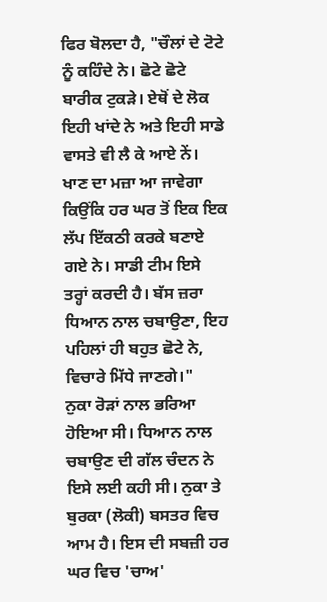ਫਿਰ ਬੋਲਦਾ ਹੈ, "ਚੌਲਾਂ ਦੇ ਟੋਟੇ ਨੂੰ ਕਹਿੰਦੇ ਨੇ। ਛੋਟੇ ਛੋਟੇ ਬਾਰੀਕ ਟੁਕੜੇ। ਏਥੋਂ ਦੇ ਲੋਕ ਇਹੀ ਖਾਂਦੇ ਨੇ ਅਤੇ ਇਹੀ ਸਾਡੇ ਵਾਸਤੇ ਵੀ ਲੈ ਕੇ ਆਏ ਨੇਂ। ਖਾਣ ਦਾ ਮਜ਼ਾ ਆ ਜਾਵੇਗਾ ਕਿਉਂਕਿ ਹਰ ਘਰ ਤੋਂ ਇਕ ਇਕ ਲੱਪ ਇੱਕਠੀ ਕਰਕੇ ਬਣਾਏ ਗਏ ਨੇ। ਸਾਡੀ ਟੀਮ ਇਸੇ ਤਰ੍ਹਾਂ ਕਰਦੀ ਹੈ। ਬੱਸ ਜ਼ਰਾ ਧਿਆਨ ਨਾਲ ਚਬਾਉਣਾ, ਇਹ ਪਹਿਲਾਂ ਹੀ ਬਹੁਤ ਛੋਟੇ ਨੇ, ਵਿਚਾਰੇ ਮਿੱਧੇ ਜਾਣਗੇ।"
ਨੁਕਾ ਰੋੜਾਂ ਨਾਲ ਭਰਿਆ ਹੋਇਆ ਸੀ। ਧਿਆਨ ਨਾਲ ਚਬਾਉਣ ਦੀ ਗੱਲ ਚੰਦਨ ਨੇ ਇਸੇ ਲਈ ਕਹੀ ਸੀ। ਨੁਕਾ ਤੇ ਬੁਰਕਾ (ਲੋਕੀ) ਬਸਤਰ ਵਿਚ ਆਮ ਹੈ। ਇਸ ਦੀ ਸਬਜ਼ੀ ਹਰ ਘਰ ਵਿਚ 'ਚਾਅ'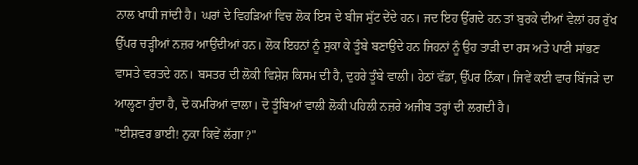ਨਾਲ ਖਾਧੀ ਜਾਂਦੀ ਹੈ। ਘਰਾਂ ਦੇ ਵਿਹੜਿਆਂ ਵਿਚ ਲੋਕ ਇਸ ਦੇ ਬੀਜ ਸੁੱਟ ਦੇਂਦੇ ਹਨ। ਜਦ ਇਹ ਉੱਗਦੇ ਹਨ ਤਾਂ ਬੁਰਕੇ ਦੀਆਂ ਵੇਲਾਂ ਹਰ ਰੁੱਖ ਉੱਪਰ ਚੜ੍ਹੀਆਂ ਨਜ਼ਰ ਆਉਂਦੀਆਂ ਹਨ। ਲੋਕ ਇਹਨਾਂ ਨੂੰ ਸੁਕਾ ਕੇ ਤੂੰਬੇ ਬਣਾਉਂਦੇ ਹਨ ਜਿਹਨਾਂ ਨੂੰ ਉਹ ਤਾੜੀ ਦਾ ਰਸ ਅਤੇ ਪਾਣੀ ਸਾਂਭਣ ਵਾਸਤੇ ਵਰਤਦੇ ਹਨ। ਬਸਤਰ ਦੀ ਲੋਕੀ ਵਿਸ਼ੇਸ਼ ਕਿਸਮ ਦੀ ਹੈ, ਦੁਹਰੇ ਤੂੰਬੇ ਵਾਲੀ। ਹੇਠਾਂ ਵੱਡਾ, ਉੱਪਰ ਨਿੱਕਾ। ਜਿਵੇਂ ਕਈ ਵਾਰ ਬਿੱਜੜੇ ਦਾ ਆਲ੍ਹਣਾ ਹੁੰਦਾ ਹੈ, ਦੋ ਕਮਰਿਆਂ ਵਾਲਾ। ਦੋ ਤੂੰਬਿਆਂ ਵਾਲੀ ਲੋਕੀ ਪਹਿਲੀ ਨਜ਼ਰੇ ਅਜੀਬ ਤਰ੍ਹਾਂ ਦੀ ਲਗਦੀ ਹੈ।
"ਈਸ਼ਵਰ ਭਾਈ! ਨੁਕਾ ਕਿਵੇਂ ਲੱਗਾ?"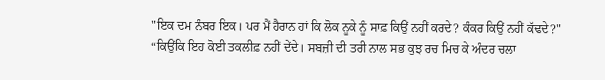"ਇਕ ਦਮ ਨੰਬਰ ਇਕ। ਪਰ ਮੈਂ ਹੈਰਾਨ ਹਾਂ ਕਿ ਲੋਕ ਨੂਕੇ ਨੂੰ ਸਾਫ਼ ਕਿਉਂ ਨਹੀਂ ਕਰਦੇ? ਕੰਕਰ ਕਿਉਂ ਨਹੀਂ ਕੱਢਦੇ?"
“ਕਿਉਂਕਿ ਇਹ ਕੋਈ ਤਕਲੀਫ਼ ਨਹੀਂ ਦੇਂਦੇ। ਸਬਜ਼ੀ ਦੀ ਤਰੀ ਨਾਲ ਸਭ ਕੁਝ ਰਚ ਮਿਚ ਕੇ ਅੰਦਰ ਚਲਾ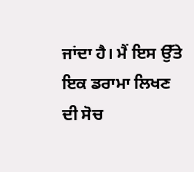ਜਾਂਦਾ ਹੈ। ਮੈਂ ਇਸ ਉੱਤੇ ਇਕ ਡਰਾਮਾ ਲਿਖਣ ਦੀ ਸੋਚ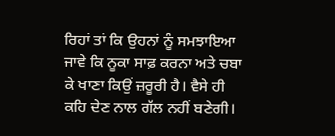ਰਿਹਾਂ ਤਾਂ ਕਿ ਉਹਨਾਂ ਨੂੰ ਸਮਝਾਇਆ ਜਾਵੇ ਕਿ ਨੂਕਾ ਸਾਫ਼ ਕਰਨਾ ਅਤੇ ਚਬਾ ਕੇ ਖਾਣਾ ਕਿਉਂ ਜ਼ਰੂਰੀ ਹੈ। ਵੈਸੇ ਹੀ ਕਹਿ ਦੇਣ ਨਾਲ ਗੱਲ ਨਹੀਂ ਬਣੇਗੀ।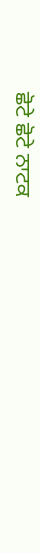ਛੋਟੇ ਛੋਟੇ ਨਾਟਕ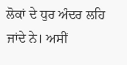ਲੋਕਾਂ ਦੇ ਧੁਰ ਅੰਦਰ ਲਹਿ ਜਾਂਦੇ ਨੇ। ਅਸੀਂ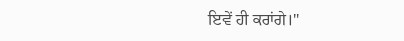ਇਵੇਂ ਹੀ ਕਰਾਂਗੇ।"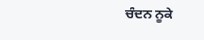ਚੰਦਨ ਨੂਕੇ